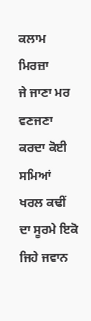ਕਲਾਮ ਮਿਰਜ਼ਾ
ਜੇ ਜਾਣਾ ਮਰ ਵਣਜਣਾ ਕਰਦਾ ਕੋਈ ਸਮਿਆਂ
ਖਰਲ ਕਢੀਂ ਦਾ ਸੂਰਮੇ ਇਕੋ ਜਿਹੇ ਜਵਾਨ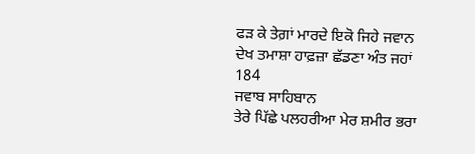ਫੜ ਕੇ ਤੇਗ਼ਾਂ ਮਾਰਦੇ ਇਕੋ ਜਿਹੇ ਜਵਾਨ
ਦੇਖ ਤਮਾਸ਼ਾ ਹਾਫ਼ਜ਼ਾ ਛੱਡਣਾ ਅੰਤ ਜਹਾਂ
184
ਜਵਾਬ ਸਾਹਿਬਾਨ
ਤੇਰੇ ਪਿੱਛੇ ਪਲਹਰੀਆ ਮੇਰ ਸ਼ਮੀਰ ਭਰਾ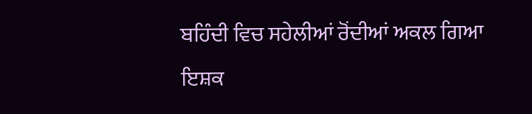ਬਹਿੰਦੀ ਵਿਚ ਸਹੇਲੀਆਂ ਰੋਂਦੀਆਂ ਅਕਲ ਗਿਆ
ਇਸ਼ਕ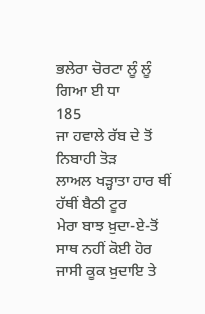ਭਲੇਰਾ ਚੋਰਟਾ ਲੂੰ ਲੂੰ ਗਿਆ ਈ ਧਾ
185
ਜਾ ਹਵਾਲੇ ਰੱਬ ਦੇ ਤੋਂ ਨਿਬਾਹੀ ਤੋੜ
ਲਾਅਲ ਖੜ੍ਹਾਤਾ ਹਾਰ ਥੀਂ ਹੱਥੀਂ ਬੈਠੀ ਟੂਰ
ਮੇਰਾ ਬਾਝ ਖ਼ੁਦਾ-ਏ-ਤੋਂ ਸਾਥ ਨਹੀਂ ਕੋਈ ਹੋਰ
ਜਾਸੀ ਕੂਕ ਖ਼ੁਦਾਇ ਤੇ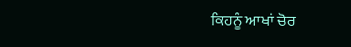ਕਿਹਨੂੰ ਆਖਾਂ ਚੋਰ